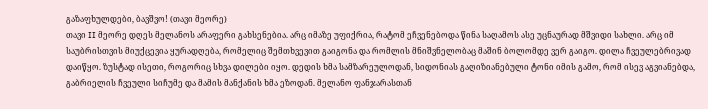გაზაფხულდები, ბავშვო! (თავი მეორე)
თავი II მეორე დღეს მელანოს არაფერი გახსენებია. არც იმაზე უფიქრია, რატომ ეჩვენებოდა წინა საღამოს ასე უცნაურად მშვიდი სახლი. არც იმ საუბრისთვის მიუქცევია ყურადღება, რომელიც შემთხვევით გაიგონა და რომლის მნიშვნელობაც მაშინ ბოლომდე ვერ გაიგო. დილა ჩვეულებრივად დაიწყო. ზუსტად ისეთი, როგორიც სხვა დილები იყო. დედის ხმა სამზარეულოდან, სიდონიას გაღიზიანებული ტონი იმის გამო, რომ ისევ აგვიანებდა, გაბრიელის ჩვეული სიჩუმე და მამის მანქანის ხმა ეზოდან. მელანო ფანჯარასთან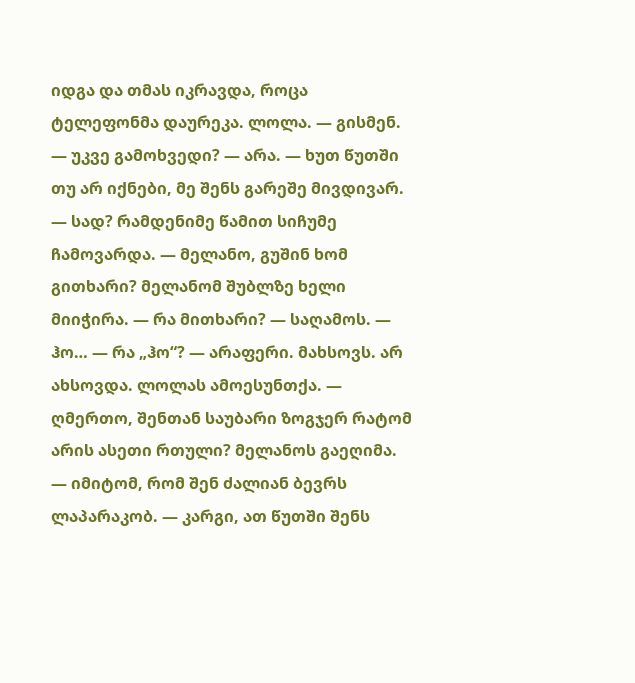იდგა და თმას იკრავდა, როცა ტელეფონმა დაურეკა. ლოლა. — გისმენ. — უკვე გამოხვედი? — არა. — ხუთ წუთში თუ არ იქნები, მე შენს გარეშე მივდივარ. — სად? რამდენიმე წამით სიჩუმე ჩამოვარდა. — მელანო, გუშინ ხომ გითხარი? მელანომ შუბლზე ხელი მიიჭირა. — რა მითხარი? — საღამოს. — ჰო… — რა „ჰო“? — არაფერი. მახსოვს. არ ახსოვდა. ლოლას ამოესუნთქა. — ღმერთო, შენთან საუბარი ზოგჯერ რატომ არის ასეთი რთული? მელანოს გაეღიმა. — იმიტომ, რომ შენ ძალიან ბევრს ლაპარაკობ. — კარგი, ათ წუთში შენს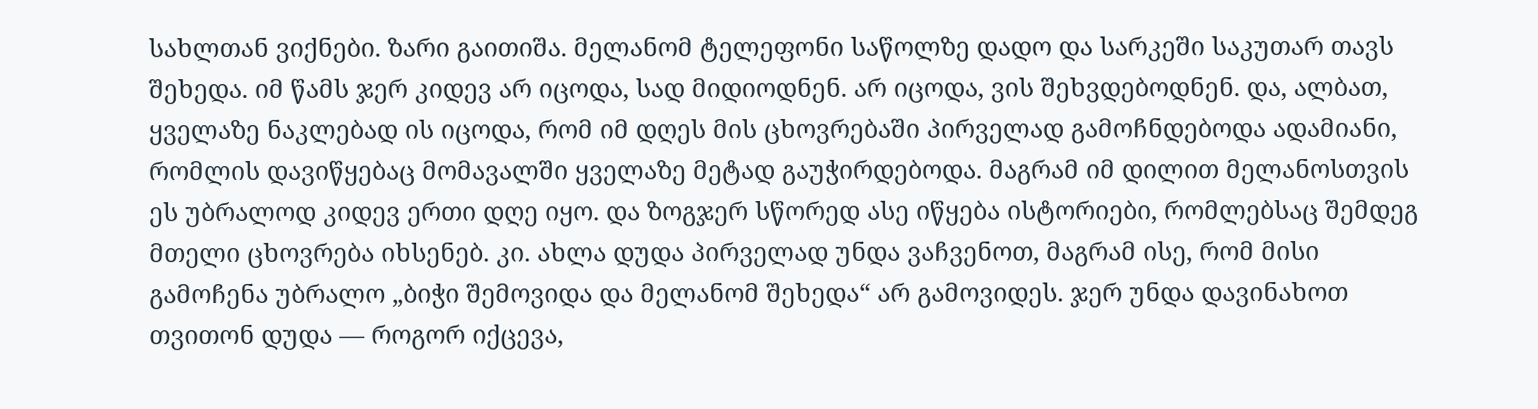სახლთან ვიქნები. ზარი გაითიშა. მელანომ ტელეფონი საწოლზე დადო და სარკეში საკუთარ თავს შეხედა. იმ წამს ჯერ კიდევ არ იცოდა, სად მიდიოდნენ. არ იცოდა, ვის შეხვდებოდნენ. და, ალბათ, ყველაზე ნაკლებად ის იცოდა, რომ იმ დღეს მის ცხოვრებაში პირველად გამოჩნდებოდა ადამიანი, რომლის დავიწყებაც მომავალში ყველაზე მეტად გაუჭირდებოდა. მაგრამ იმ დილით მელანოსთვის ეს უბრალოდ კიდევ ერთი დღე იყო. და ზოგჯერ სწორედ ასე იწყება ისტორიები, რომლებსაც შემდეგ მთელი ცხოვრება იხსენებ. კი. ახლა დუდა პირველად უნდა ვაჩვენოთ, მაგრამ ისე, რომ მისი გამოჩენა უბრალო „ბიჭი შემოვიდა და მელანომ შეხედა“ არ გამოვიდეს. ჯერ უნდა დავინახოთ თვითონ დუდა — როგორ იქცევა,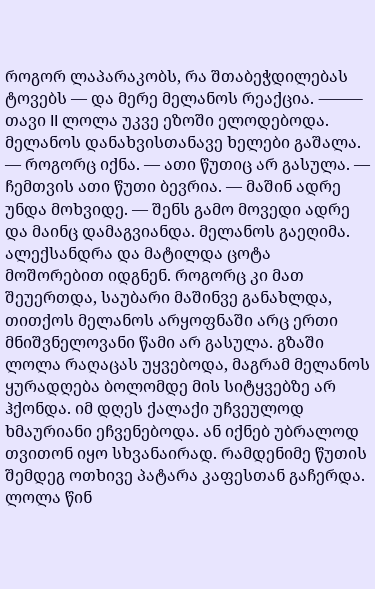როგორ ლაპარაკობს, რა შთაბეჭდილებას ტოვებს — და მერე მელანოს რეაქცია. ⸻ თავი II ლოლა უკვე ეზოში ელოდებოდა. მელანოს დანახვისთანავე ხელები გაშალა. — როგორც იქნა. — ათი წუთიც არ გასულა. — ჩემთვის ათი წუთი ბევრია. — მაშინ ადრე უნდა მოხვიდე. — შენს გამო მოვედი ადრე და მაინც დამაგვიანდა. მელანოს გაეღიმა. ალექსანდრა და მატილდა ცოტა მოშორებით იდგნენ. როგორც კი მათ შეუერთდა, საუბარი მაშინვე განახლდა, თითქოს მელანოს არყოფნაში არც ერთი მნიშვნელოვანი წამი არ გასულა. გზაში ლოლა რაღაცას უყვებოდა, მაგრამ მელანოს ყურადღება ბოლომდე მის სიტყვებზე არ ჰქონდა. იმ დღეს ქალაქი უჩვეულოდ ხმაურიანი ეჩვენებოდა. ან იქნებ უბრალოდ თვითონ იყო სხვანაირად. რამდენიმე წუთის შემდეგ ოთხივე პატარა კაფესთან გაჩერდა. ლოლა წინ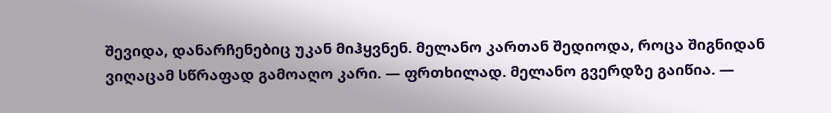შევიდა, დანარჩენებიც უკან მიჰყვნენ. მელანო კართან შედიოდა, როცა შიგნიდან ვიღაცამ სწრაფად გამოაღო კარი. — ფრთხილად. მელანო გვერდზე გაიწია. —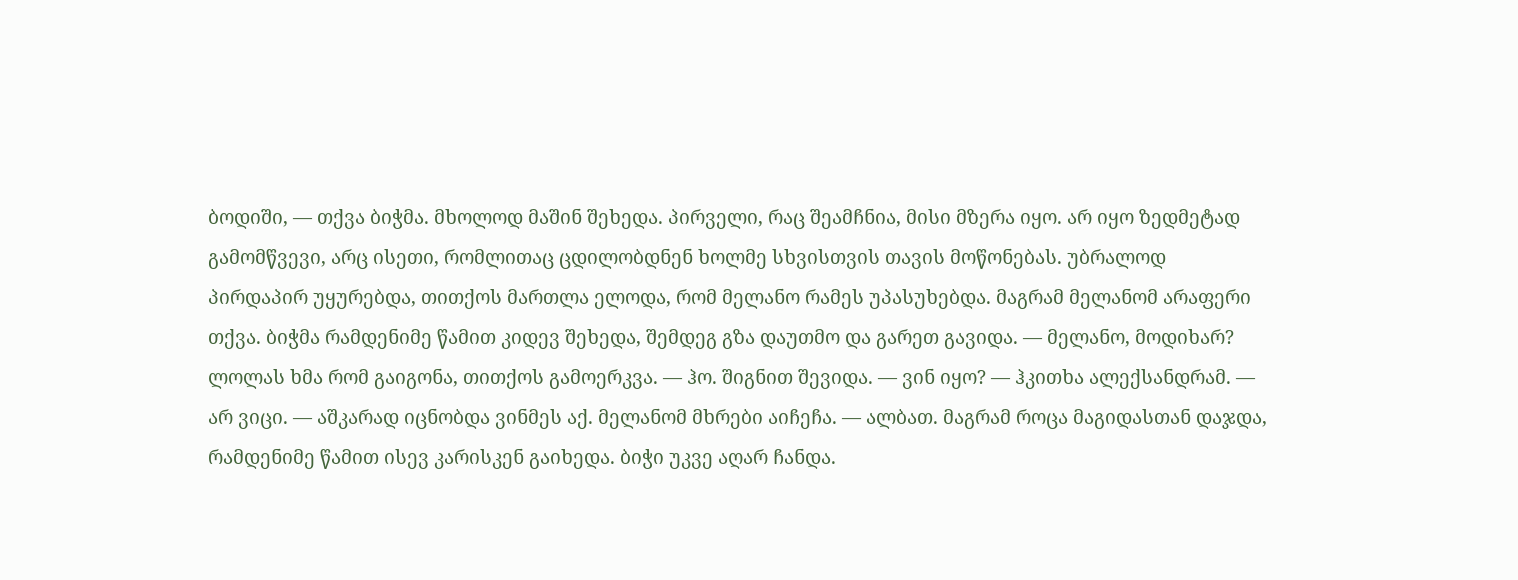ბოდიში, — თქვა ბიჭმა. მხოლოდ მაშინ შეხედა. პირველი, რაც შეამჩნია, მისი მზერა იყო. არ იყო ზედმეტად გამომწვევი, არც ისეთი, რომლითაც ცდილობდნენ ხოლმე სხვისთვის თავის მოწონებას. უბრალოდ პირდაპირ უყურებდა, თითქოს მართლა ელოდა, რომ მელანო რამეს უპასუხებდა. მაგრამ მელანომ არაფერი თქვა. ბიჭმა რამდენიმე წამით კიდევ შეხედა, შემდეგ გზა დაუთმო და გარეთ გავიდა. — მელანო, მოდიხარ? ლოლას ხმა რომ გაიგონა, თითქოს გამოერკვა. — ჰო. შიგნით შევიდა. — ვინ იყო? — ჰკითხა ალექსანდრამ. — არ ვიცი. — აშკარად იცნობდა ვინმეს აქ. მელანომ მხრები აიჩეჩა. — ალბათ. მაგრამ როცა მაგიდასთან დაჯდა, რამდენიმე წამით ისევ კარისკენ გაიხედა. ბიჭი უკვე აღარ ჩანდა.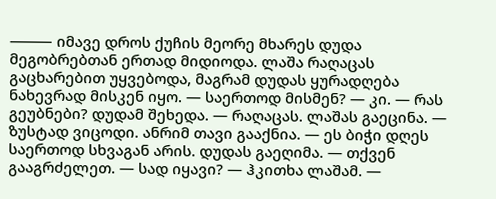⸻ იმავე დროს ქუჩის მეორე მხარეს დუდა მეგობრებთან ერთად მიდიოდა. ლაშა რაღაცას გაცხარებით უყვებოდა, მაგრამ დუდას ყურადღება ნახევრად მისკენ იყო. — საერთოდ მისმენ? — კი. — რას გეუბნები? დუდამ შეხედა. — რაღაცას. ლაშას გაეცინა. — ზუსტად ვიცოდი. ანრიმ თავი გააქნია. — ეს ბიჭი დღეს საერთოდ სხვაგან არის. დუდას გაეღიმა. — თქვენ გააგრძელეთ. — სად იყავი? — ჰკითხა ლაშამ. —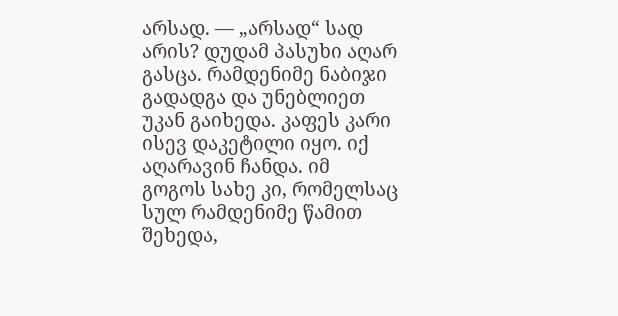არსად. — „არსად“ სად არის? დუდამ პასუხი აღარ გასცა. რამდენიმე ნაბიჯი გადადგა და უნებლიეთ უკან გაიხედა. კაფეს კარი ისევ დაკეტილი იყო. იქ აღარავინ ჩანდა. იმ გოგოს სახე კი, რომელსაც სულ რამდენიმე წამით შეხედა,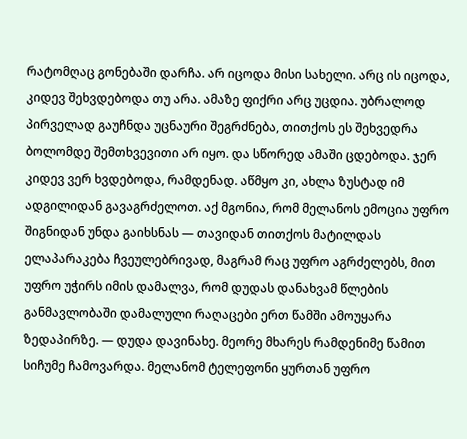რატომღაც გონებაში დარჩა. არ იცოდა მისი სახელი. არც ის იცოდა, კიდევ შეხვდებოდა თუ არა. ამაზე ფიქრი არც უცდია. უბრალოდ პირველად გაუჩნდა უცნაური შეგრძნება, თითქოს ეს შეხვედრა ბოლომდე შემთხვევითი არ იყო. და სწორედ ამაში ცდებოდა. ჯერ კიდევ ვერ ხვდებოდა, რამდენად. აწმყო კი, ახლა ზუსტად იმ ადგილიდან გავაგრძელოთ. აქ მგონია, რომ მელანოს ემოცია უფრო შიგნიდან უნდა გაიხსნას — თავიდან თითქოს მატილდას ელაპარაკება ჩვეულებრივად, მაგრამ რაც უფრო აგრძელებს, მით უფრო უჭირს იმის დამალვა, რომ დუდას დანახვამ წლების განმავლობაში დამალული რაღაცები ერთ წამში ამოუყარა ზედაპირზე. — დუდა დავინახე. მეორე მხარეს რამდენიმე წამით სიჩუმე ჩამოვარდა. მელანომ ტელეფონი ყურთან უფრო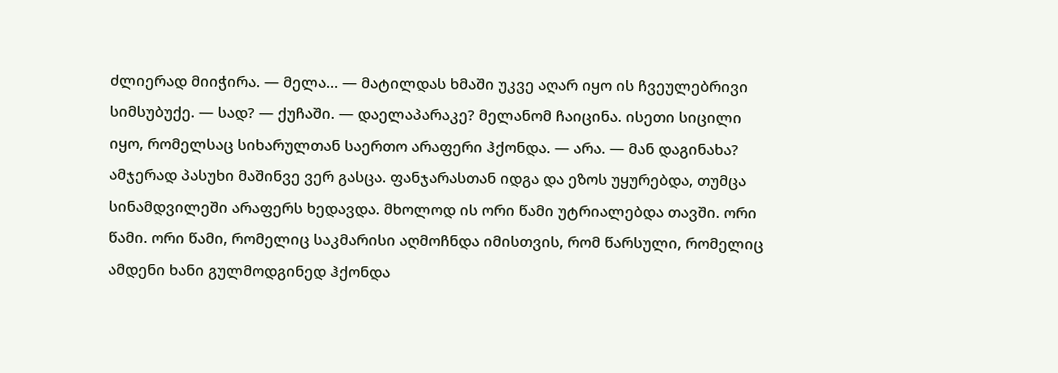ძლიერად მიიჭირა. — მელა… — მატილდას ხმაში უკვე აღარ იყო ის ჩვეულებრივი სიმსუბუქე. — სად? — ქუჩაში. — დაელაპარაკე? მელანომ ჩაიცინა. ისეთი სიცილი იყო, რომელსაც სიხარულთან საერთო არაფერი ჰქონდა. — არა. — მან დაგინახა? ამჯერად პასუხი მაშინვე ვერ გასცა. ფანჯარასთან იდგა და ეზოს უყურებდა, თუმცა სინამდვილეში არაფერს ხედავდა. მხოლოდ ის ორი წამი უტრიალებდა თავში. ორი წამი. ორი წამი, რომელიც საკმარისი აღმოჩნდა იმისთვის, რომ წარსული, რომელიც ამდენი ხანი გულმოდგინედ ჰქონდა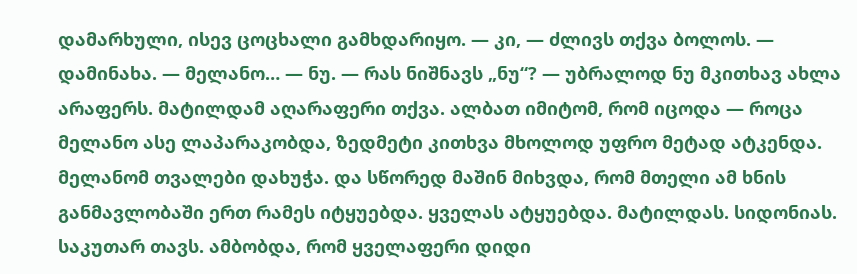დამარხული, ისევ ცოცხალი გამხდარიყო. — კი, — ძლივს თქვა ბოლოს. — დამინახა. — მელანო… — ნუ. — რას ნიშნავს „ნუ“? — უბრალოდ ნუ მკითხავ ახლა არაფერს. მატილდამ აღარაფერი თქვა. ალბათ იმიტომ, რომ იცოდა — როცა მელანო ასე ლაპარაკობდა, ზედმეტი კითხვა მხოლოდ უფრო მეტად ატკენდა. მელანომ თვალები დახუჭა. და სწორედ მაშინ მიხვდა, რომ მთელი ამ ხნის განმავლობაში ერთ რამეს იტყუებდა. ყველას ატყუებდა. მატილდას. სიდონიას. საკუთარ თავს. ამბობდა, რომ ყველაფერი დიდი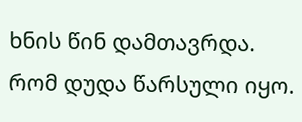ხნის წინ დამთავრდა. რომ დუდა წარსული იყო.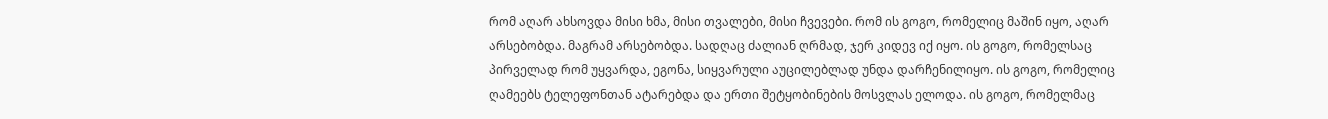რომ აღარ ახსოვდა მისი ხმა, მისი თვალები, მისი ჩვევები. რომ ის გოგო, რომელიც მაშინ იყო, აღარ არსებობდა. მაგრამ არსებობდა. სადღაც ძალიან ღრმად, ჯერ კიდევ იქ იყო. ის გოგო, რომელსაც პირველად რომ უყვარდა, ეგონა, სიყვარული აუცილებლად უნდა დარჩენილიყო. ის გოგო, რომელიც ღამეებს ტელეფონთან ატარებდა და ერთი შეტყობინების მოსვლას ელოდა. ის გოგო, რომელმაც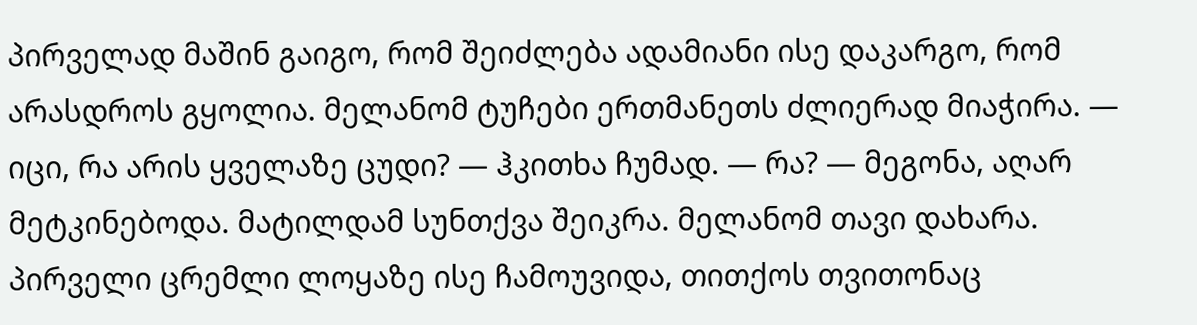პირველად მაშინ გაიგო, რომ შეიძლება ადამიანი ისე დაკარგო, რომ არასდროს გყოლია. მელანომ ტუჩები ერთმანეთს ძლიერად მიაჭირა. — იცი, რა არის ყველაზე ცუდი? — ჰკითხა ჩუმად. — რა? — მეგონა, აღარ მეტკინებოდა. მატილდამ სუნთქვა შეიკრა. მელანომ თავი დახარა. პირველი ცრემლი ლოყაზე ისე ჩამოუვიდა, თითქოს თვითონაც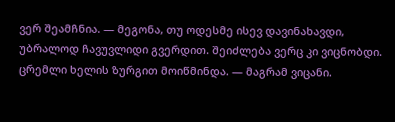ვერ შეამჩნია. — მეგონა, თუ ოდესმე ისევ დავინახავდი, უბრალოდ ჩავუვლიდი გვერდით. შეიძლება ვერც კი ვიცნობდი. ცრემლი ხელის ზურგით მოიწმინდა. — მაგრამ ვიცანი.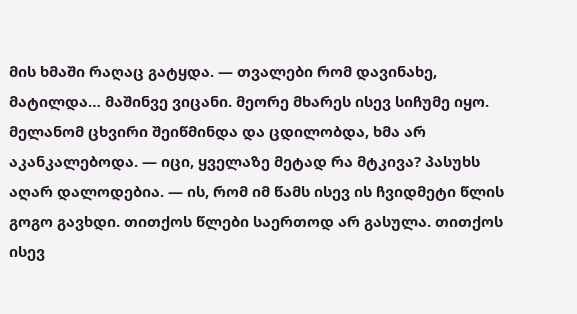მის ხმაში რაღაც გატყდა. — თვალები რომ დავინახე, მატილდა… მაშინვე ვიცანი. მეორე მხარეს ისევ სიჩუმე იყო. მელანომ ცხვირი შეიწმინდა და ცდილობდა, ხმა არ აკანკალებოდა. — იცი, ყველაზე მეტად რა მტკივა? პასუხს აღარ დალოდებია. — ის, რომ იმ წამს ისევ ის ჩვიდმეტი წლის გოგო გავხდი. თითქოს წლები საერთოდ არ გასულა. თითქოს ისევ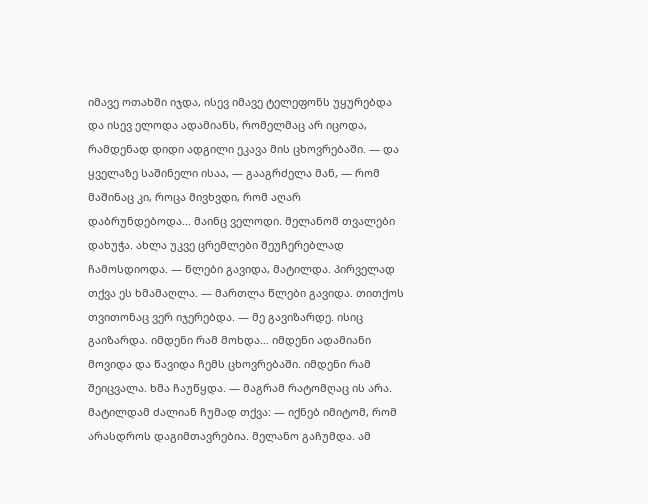იმავე ოთახში იჯდა, ისევ იმავე ტელეფონს უყურებდა და ისევ ელოდა ადამიანს, რომელმაც არ იცოდა, რამდენად დიდი ადგილი ეკავა მის ცხოვრებაში. — და ყველაზე საშინელი ისაა, — გააგრძელა მან, — რომ მაშინაც კი, როცა მივხვდი, რომ აღარ დაბრუნდებოდა… მაინც ველოდი. მელანომ თვალები დახუჭა. ახლა უკვე ცრემლები შეუჩერებლად ჩამოსდიოდა. — წლები გავიდა, მატილდა. პირველად თქვა ეს ხმამაღლა. — მართლა წლები გავიდა. თითქოს თვითონაც ვერ იჯერებდა. — მე გავიზარდე. ისიც გაიზარდა. იმდენი რამ მოხდა… იმდენი ადამიანი მოვიდა და წავიდა ჩემს ცხოვრებაში. იმდენი რამ შეიცვალა. ხმა ჩაუწყდა. — მაგრამ რატომღაც ის არა. მატილდამ ძალიან ჩუმად თქვა: — იქნებ იმიტომ, რომ არასდროს დაგიმთავრებია. მელანო გაჩუმდა. ამ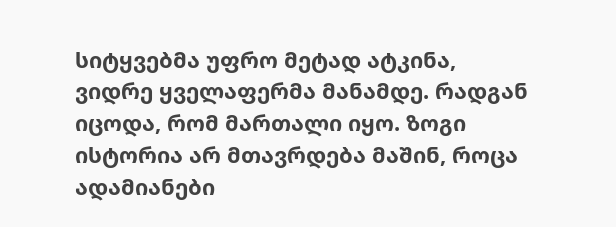სიტყვებმა უფრო მეტად ატკინა, ვიდრე ყველაფერმა მანამდე. რადგან იცოდა, რომ მართალი იყო. ზოგი ისტორია არ მთავრდება მაშინ, როცა ადამიანები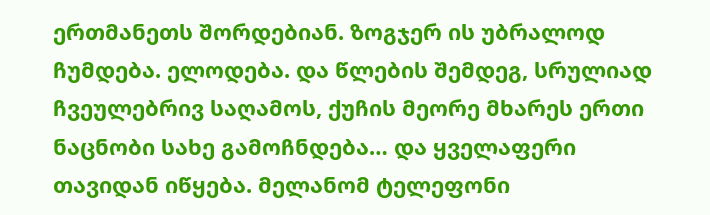ერთმანეთს შორდებიან. ზოგჯერ ის უბრალოდ ჩუმდება. ელოდება. და წლების შემდეგ, სრულიად ჩვეულებრივ საღამოს, ქუჩის მეორე მხარეს ერთი ნაცნობი სახე გამოჩნდება… და ყველაფერი თავიდან იწყება. მელანომ ტელეფონი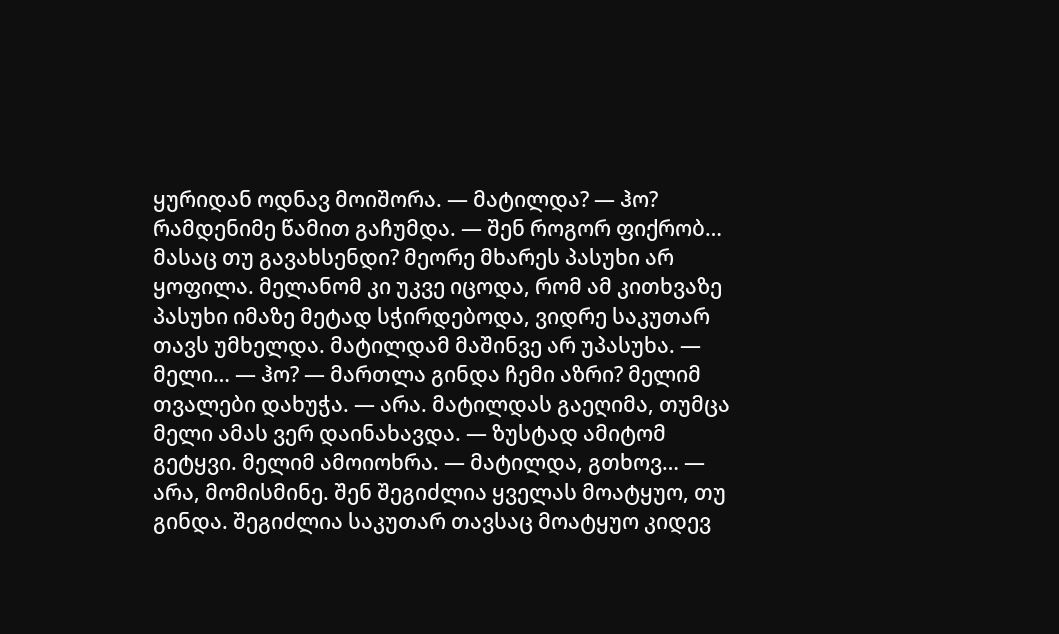ყურიდან ოდნავ მოიშორა. — მატილდა? — ჰო? რამდენიმე წამით გაჩუმდა. — შენ როგორ ფიქრობ… მასაც თუ გავახსენდი? მეორე მხარეს პასუხი არ ყოფილა. მელანომ კი უკვე იცოდა, რომ ამ კითხვაზე პასუხი იმაზე მეტად სჭირდებოდა, ვიდრე საკუთარ თავს უმხელდა. მატილდამ მაშინვე არ უპასუხა. — მელი… — ჰო? — მართლა გინდა ჩემი აზრი? მელიმ თვალები დახუჭა. — არა. მატილდას გაეღიმა, თუმცა მელი ამას ვერ დაინახავდა. — ზუსტად ამიტომ გეტყვი. მელიმ ამოიოხრა. — მატილდა, გთხოვ… — არა, მომისმინე. შენ შეგიძლია ყველას მოატყუო, თუ გინდა. შეგიძლია საკუთარ თავსაც მოატყუო კიდევ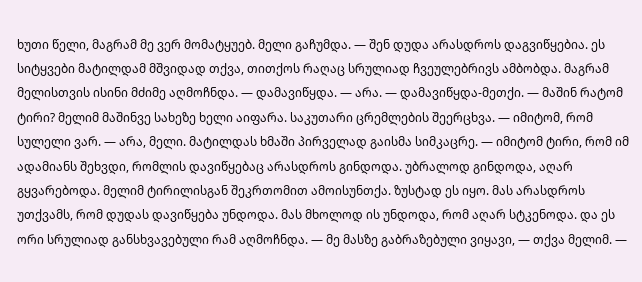ხუთი წელი, მაგრამ მე ვერ მომატყუებ. მელი გაჩუმდა. — შენ დუდა არასდროს დაგვიწყებია. ეს სიტყვები მატილდამ მშვიდად თქვა, თითქოს რაღაც სრულიად ჩვეულებრივს ამბობდა. მაგრამ მელისთვის ისინი მძიმე აღმოჩნდა. — დამავიწყდა. — არა. — დამავიწყდა-მეთქი. — მაშინ რატომ ტირი? მელიმ მაშინვე სახეზე ხელი აიფარა. საკუთარი ცრემლების შეერცხვა. — იმიტომ, რომ სულელი ვარ. — არა, მელი. მატილდას ხმაში პირველად გაისმა სიმკაცრე. — იმიტომ ტირი, რომ იმ ადამიანს შეხვდი, რომლის დავიწყებაც არასდროს გინდოდა. უბრალოდ გინდოდა, აღარ გყვარებოდა. მელიმ ტირილისგან შეკრთომით ამოისუნთქა. ზუსტად ეს იყო. მას არასდროს უთქვამს, რომ დუდას დავიწყება უნდოდა. მას მხოლოდ ის უნდოდა, რომ აღარ სტკენოდა. და ეს ორი სრულიად განსხვავებული რამ აღმოჩნდა. — მე მასზე გაბრაზებული ვიყავი, — თქვა მელიმ. —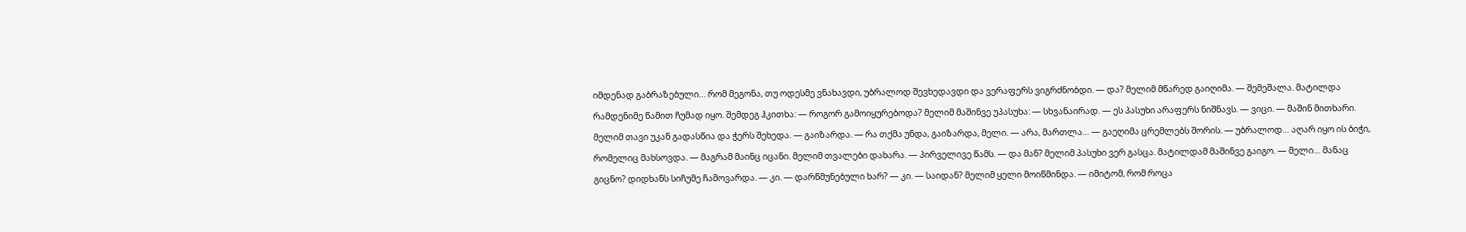იმდენად გაბრაზებული… რომ მეგონა, თუ ოდესმე ვნახავდი, უბრალოდ შევხედავდი და ვერაფერს ვიგრძნობდი. — და? მელიმ მწარედ გაიღიმა. — შემეშალა. მატილდა რამდენიმე წამით ჩუმად იყო. შემდეგ ჰკითხა: — როგორ გამოიყურებოდა? მელიმ მაშინვე უპასუხა: — სხვანაირად. — ეს პასუხი არაფერს ნიშნავს. — ვიცი. — მაშინ მითხარი. მელიმ თავი უკან გადასწია და ჭერს შეხედა. — გაიზარდა. — რა თქმა უნდა, გაიზარდა, მელი. — არა, მართლა… — გაეღიმა ცრემლებს შორის. — უბრალოდ… აღარ იყო ის ბიჭი, რომელიც მახსოვდა. — მაგრამ მაინც იცანი. მელიმ თვალები დახარა. — პირველივე წამს. — და მან? მელიმ პასუხი ვერ გასცა. მატილდამ მაშინვე გაიგო. — მელი… მანაც გიცნო? დიდხანს სიჩუმე ჩამოვარდა. — კი. — დარწმუნებული ხარ? — კი. — საიდან? მელიმ ყელი მოიწმინდა. — იმიტომ, რომ როცა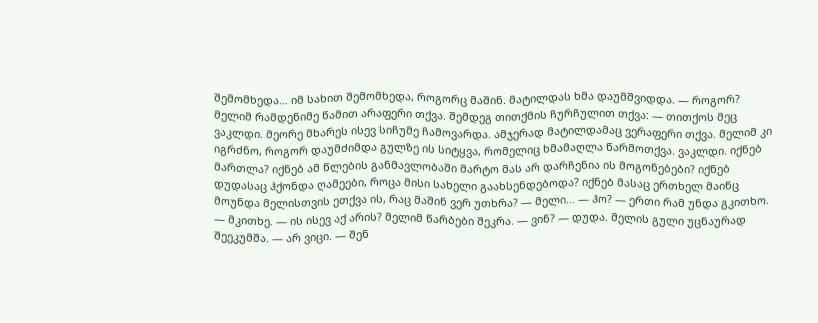შემომხედა… იმ სახით შემომხედა, როგორც მაშინ. მატილდას ხმა დაუმშვიდდა. — როგორ? მელიმ რამდენიმე წამით არაფერი თქვა. შემდეგ თითქმის ჩურჩულით თქვა: — თითქოს მეც ვაკლდი. მეორე მხარეს ისევ სიჩუმე ჩამოვარდა. ამჯერად მატილდამაც ვერაფერი თქვა. მელიმ კი იგრძნო, როგორ დაუმძიმდა გულზე ის სიტყვა, რომელიც ხმამაღლა წარმოთქვა. ვაკლდი. იქნებ მართლა? იქნებ ამ წლების განმავლობაში მარტო მას არ დარჩენია ის მოგონებები? იქნებ დუდასაც ჰქონდა ღამეები, როცა მისი სახელი გაახსენდებოდა? იქნებ მასაც ერთხელ მაინც მოუნდა მელისთვის ეთქვა ის, რაც მაშინ ვერ უთხრა? — მელი… — ჰო? — ერთი რამ უნდა გკითხო. — მკითხე. — ის ისევ აქ არის? მელიმ წარბები შეკრა. — ვინ? — დუდა. მელის გული უცნაურად შეეკუმშა. — არ ვიცი. — შენ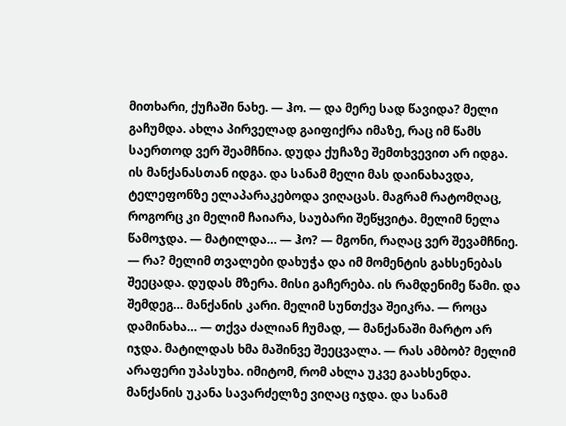მითხარი, ქუჩაში ნახე. — ჰო. — და მერე სად წავიდა? მელი გაჩუმდა. ახლა პირველად გაიფიქრა იმაზე, რაც იმ წამს საერთოდ ვერ შეამჩნია. დუდა ქუჩაზე შემთხვევით არ იდგა. ის მანქანასთან იდგა. და სანამ მელი მას დაინახავდა, ტელეფონზე ელაპარაკებოდა ვიღაცას. მაგრამ რატომღაც, როგორც კი მელიმ ჩაიარა, საუბარი შეწყვიტა. მელიმ ნელა წამოჯდა. — მატილდა… — ჰო? — მგონი, რაღაც ვერ შევამჩნიე. — რა? მელიმ თვალები დახუჭა და იმ მომენტის გახსენებას შეეცადა. დუდას მზერა. მისი გაჩერება. ის რამდენიმე წამი. და შემდეგ… მანქანის კარი. მელიმ სუნთქვა შეიკრა. — როცა დამინახა… — თქვა ძალიან ჩუმად, — მანქანაში მარტო არ იჯდა. მატილდას ხმა მაშინვე შეეცვალა. — რას ამბობ? მელიმ არაფერი უპასუხა. იმიტომ, რომ ახლა უკვე გაახსენდა. მანქანის უკანა სავარძელზე ვიღაც იჯდა. და სანამ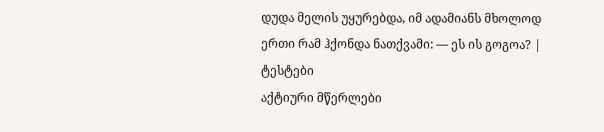დუდა მელის უყურებდა, იმ ადამიანს მხოლოდ ერთი რამ ჰქონდა ნათქვამი: — ეს ის გოგოა? |
ტესტები
აქტიური მწერლები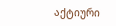აქტიური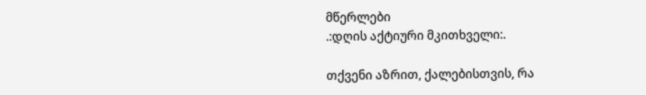მწერლები
.:დღის აქტიური მკითხველი:.

თქვენი აზრით, ქალებისთვის, რა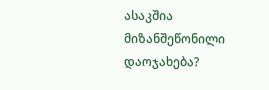ასაკშია მიზანშეწონილი დაოჯახება?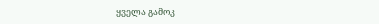ყველა გამოკ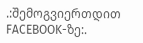.:შემოგვიერთდით FACEBOOK-ზე:.